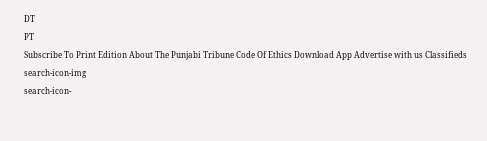DT
PT
Subscribe To Print Edition About The Punjabi Tribune Code Of Ethics Download App Advertise with us Classifieds
search-icon-img
search-icon-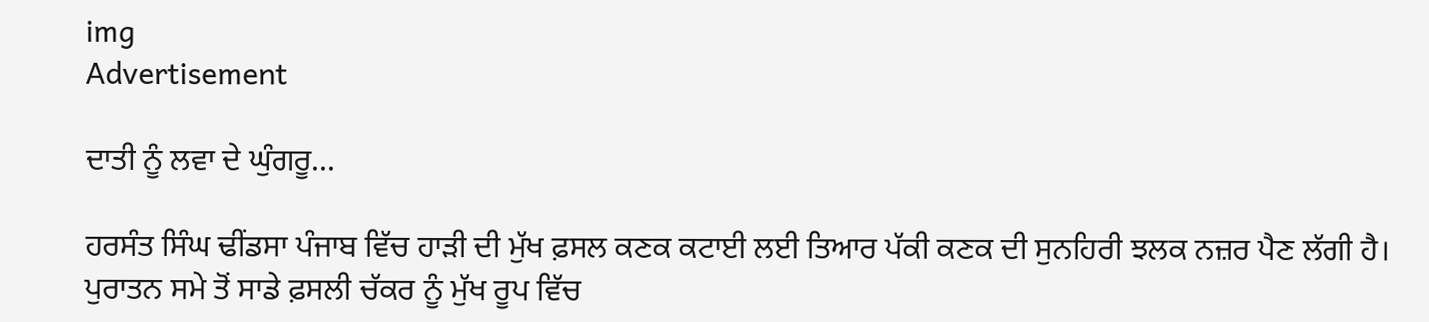img
Advertisement

ਦਾਤੀ ਨੂੰ ਲਵਾ ਦੇ ਘੁੰਗਰੂ...

ਹਰਸੰਤ ਸਿੰਘ ਢੀਂਡਸਾ ਪੰਜਾਬ ਵਿੱਚ ਹਾੜੀ ਦੀ ਮੁੱਖ ਫ਼ਸਲ ਕਣਕ ਕਟਾਈ ਲਈ ਤਿਆਰ ਪੱਕੀ ਕਣਕ ਦੀ ਸੁਨਹਿਰੀ ਝਲਕ ਨਜ਼ਰ ਪੈਣ ਲੱਗੀ ਹੈ। ਪੁਰਾਤਨ ਸਮੇ ਤੋਂ ਸਾਡੇ ਫ਼ਸਲੀ ਚੱਕਰ ਨੂੰ ਮੁੱਖ ਰੂਪ ਵਿੱਚ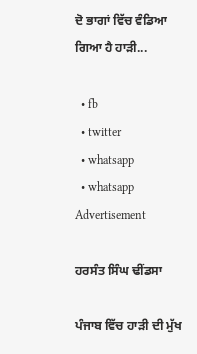ਦੋ ਭਾਗਾਂ ਵਿੱਚ ਵੰਡਿਆ ਗਿਆ ਹੈ ਹਾੜੀ...

  • fb
  • twitter
  • whatsapp
  • whatsapp
Advertisement

ਹਰਸੰਤ ਸਿੰਘ ਢੀਂਡਸਾ

ਪੰਜਾਬ ਵਿੱਚ ਹਾੜੀ ਦੀ ਮੁੱਖ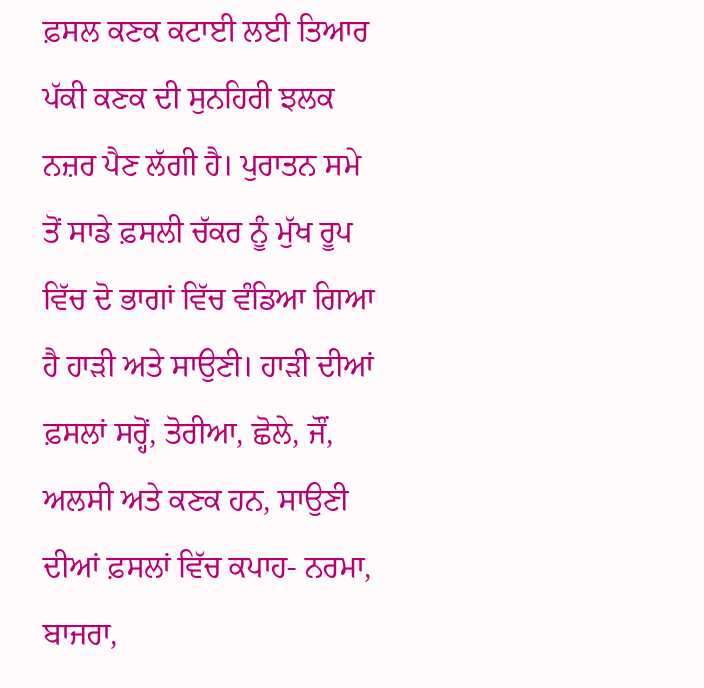ਫ਼ਸਲ ਕਣਕ ਕਟਾਈ ਲਈ ਤਿਆਰ ਪੱਕੀ ਕਣਕ ਦੀ ਸੁਨਹਿਰੀ ਝਲਕ ਨਜ਼ਰ ਪੈਣ ਲੱਗੀ ਹੈ। ਪੁਰਾਤਨ ਸਮੇ ਤੋਂ ਸਾਡੇ ਫ਼ਸਲੀ ਚੱਕਰ ਨੂੰ ਮੁੱਖ ਰੂਪ ਵਿੱਚ ਦੋ ਭਾਗਾਂ ਵਿੱਚ ਵੰਡਿਆ ਗਿਆ ਹੈ ਹਾੜੀ ਅਤੇ ਸਾਉਣੀ। ਹਾੜੀ ਦੀਆਂ ਫ਼ਸਲਾਂ ਸਰ੍ਹੋਂ, ਤੋਰੀਆ, ਛੋਲੇ, ਜੌਂ, ਅਲਸੀ ਅਤੇ ਕਣਕ ਹਨ, ਸਾਉਣੀ ਦੀਆਂ ਫ਼ਸਲਾਂ ਵਿੱਚ ਕਪਾਹ- ਨਰਮਾ, ਬਾਜਰਾ,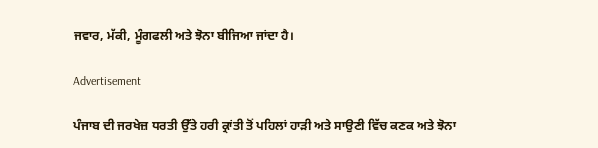ਜਵਾਰ, ਮੱਕੀ, ਮੂੰਗਫਲੀ ਅਤੇ ਝੋਨਾ ਬੀਜਿਆ ਜਾਂਦਾ ਹੈ।

Advertisement

ਪੰਜਾਬ ਦੀ ਜਰਖੇਜ਼ ਧਰਤੀ ਉੱਤੇ ਹਰੀ ਕ੍ਰਾਂਤੀ ਤੋਂ ਪਹਿਲਾਂ ਹਾੜੀ ਅਤੇ ਸਾਉਣੀ ਵਿੱਚ ਕਣਕ ਅਤੇ ਝੋਨਾ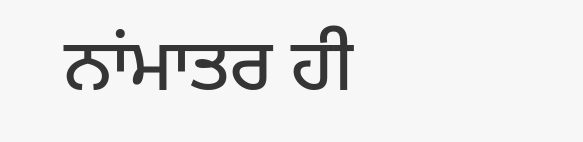ਨਾਂਮਾਤਰ ਹੀ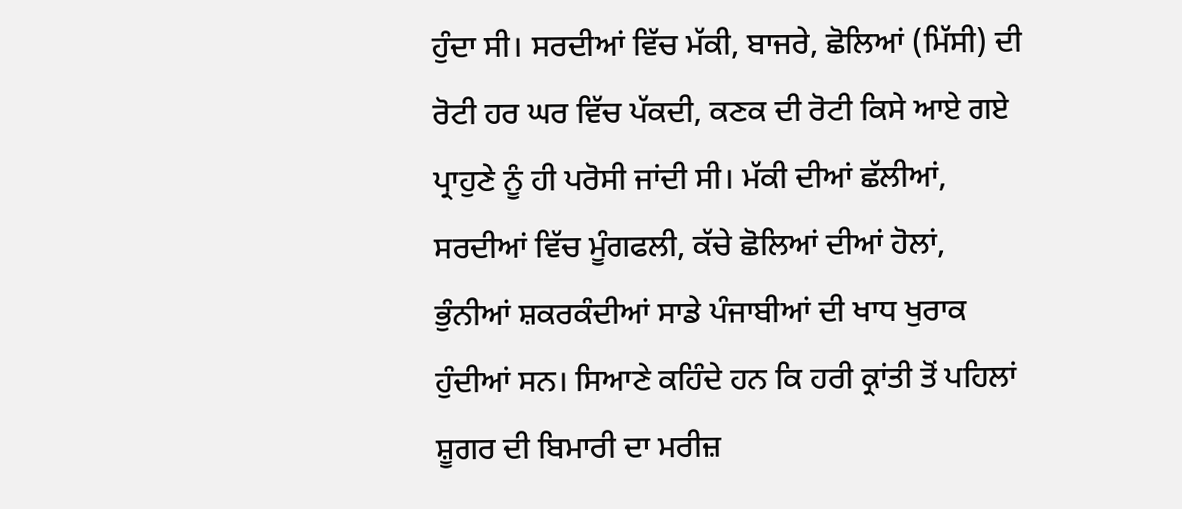ਹੁੰਦਾ ਸੀ। ਸਰਦੀਆਂ ਵਿੱਚ ਮੱਕੀ, ਬਾਜਰੇ, ਛੋਲਿਆਂ (ਮਿੱਸੀ) ਦੀ ਰੋਟੀ ਹਰ ਘਰ ਵਿੱਚ ਪੱਕਦੀ, ਕਣਕ ਦੀ ਰੋਟੀ ਕਿਸੇ ਆਏ ਗਏ ਪ੍ਰਾਹੁਣੇ ਨੂੰ ਹੀ ਪਰੋਸੀ ਜਾਂਦੀ ਸੀ। ਮੱਕੀ ਦੀਆਂ ਛੱਲੀਆਂ, ਸਰਦੀਆਂ ਵਿੱਚ ਮੂੰਗਫਲੀ, ਕੱਚੇ ਛੋਲਿਆਂ ਦੀਆਂ ਹੋਲਾਂ, ਭੁੰਨੀਆਂ ਸ਼ਕਰਕੰਦੀਆਂ ਸਾਡੇ ਪੰਜਾਬੀਆਂ ਦੀ ਖਾਧ ਖੁਰਾਕ ਹੁੰਦੀਆਂ ਸਨ। ਸਿਆਣੇ ਕਹਿੰਦੇ ਹਨ ਕਿ ਹਰੀ ਕ੍ਰਾਂਤੀ ਤੋਂ ਪਹਿਲਾਂ ਸ਼ੂਗਰ ਦੀ ਬਿਮਾਰੀ ਦਾ ਮਰੀਜ਼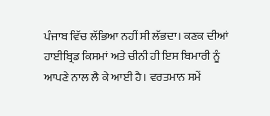ਪੰਜਾਬ ਵਿੱਚ ਲੱਭਿਆ ਨਹੀਂ ਸੀ ਲੱਭਦਾ। ਕਣਕ ਦੀਆਂ ਹਾਈਬ੍ਰਿਡ ਕਿਸਮਾਂ ਅਤੇ ਚੀਨੀ ਹੀ ਇਸ ਬਿਮਾਰੀ ਨੂੰ ਆਪਣੇ ਨਾਲ ਲੈ ਕੇ ਆਈ ਹੈ। ਵਰਤਮਾਨ ਸਮੇਂ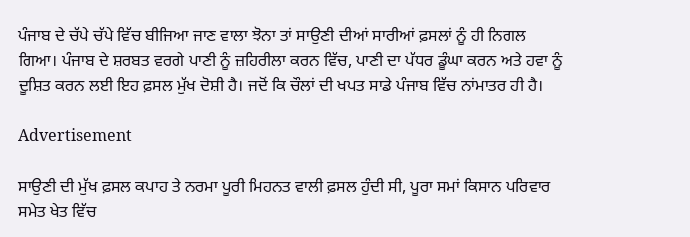ਪੰਜਾਬ ਦੇ ਚੱਪੇ ਚੱਪੇ ਵਿੱਚ ਬੀਜਿਆ ਜਾਣ ਵਾਲਾ ਝੋਨਾ ਤਾਂ ਸਾਉਣੀ ਦੀਆਂ ਸਾਰੀਆਂ ਫ਼ਸਲਾਂ ਨੂੰ ਹੀ ਨਿਗਲ ਗਿਆ। ਪੰਜਾਬ ਦੇ ਸ਼ਰਬਤ ਵਰਗੇ ਪਾਣੀ ਨੂੰ ਜ਼ਹਿਰੀਲਾ ਕਰਨ ਵਿੱਚ, ਪਾਣੀ ਦਾ ਪੱਧਰ ਡੂੰਘਾ ਕਰਨ ਅਤੇ ਹਵਾ ਨੂੰ ਦੂਸ਼ਿਤ ਕਰਨ ਲਈ ਇਹ ਫ਼ਸਲ ਮੁੱਖ ਦੋਸ਼ੀ ਹੈ। ਜਦੋਂ ਕਿ ਚੌਲਾਂ ਦੀ ਖਪਤ ਸਾਡੇ ਪੰਜਾਬ ਵਿੱਚ ਨਾਂਮਾਤਰ ਹੀ ਹੈ।

Advertisement

ਸਾਉਣੀ ਦੀ ਮੁੱਖ ਫ਼ਸਲ ਕਪਾਹ ਤੇ ਨਰਮਾ ਪੂਰੀ ਮਿਹਨਤ ਵਾਲੀ ਫ਼ਸਲ ਹੁੰਦੀ ਸੀ, ਪੂਰਾ ਸਮਾਂ ਕਿਸਾਨ ਪਰਿਵਾਰ ਸਮੇਤ ਖੇਤ ਵਿੱਚ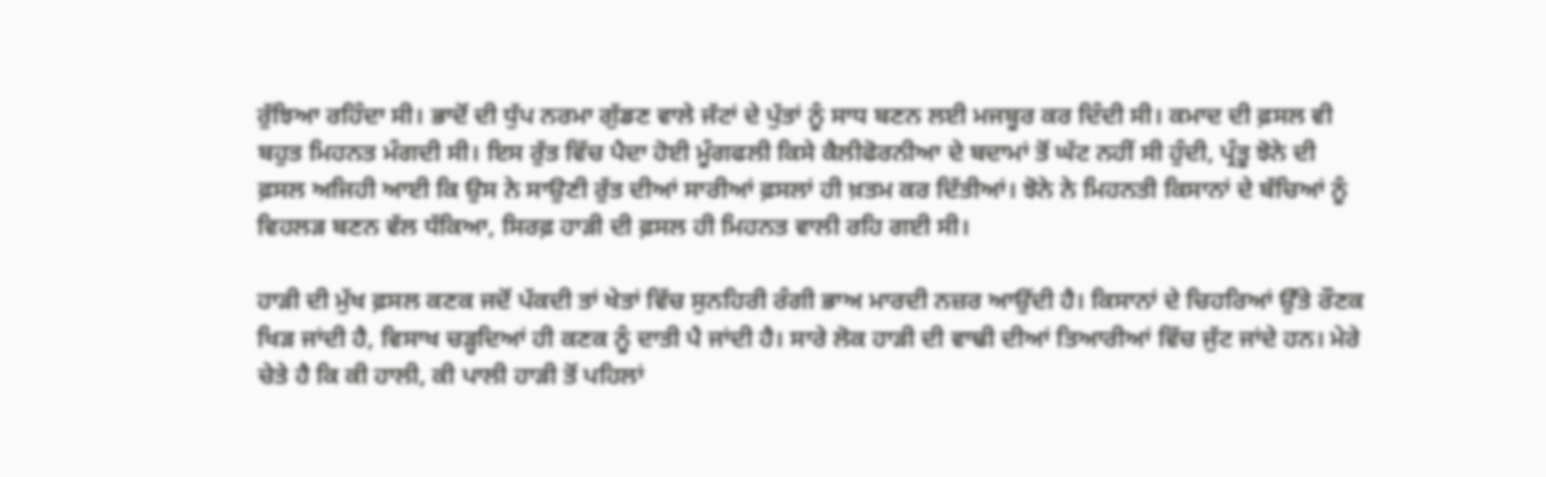ਰੁੱਝਿਆ ਰਹਿੰਦਾ ਸੀ। ਭਾਦੋਂ ਦੀ ਧੁੱਪ ਨਰਮਾ ਗੁੱਡਣ ਵਾਲੇ ਜੱਟਾਂ ਦੇ ਪੁੱਤਾਂ ਨੂੰ ਸਾਧ ਬਣਨ ਲਈ ਮਜਬੂਰ ਕਰ ਦਿੰਦੀ ਸੀ। ਕਮਾਦ ਦੀ ਫ਼ਸਲ ਵੀ ਬਹੁਤ ਮਿਹਨਤ ਮੰਗਦੀ ਸੀ। ਇਸ ਰੁੱਤ ਵਿੱਚ ਪੈਦਾ ਹੋਈ ਮੂੰਗਫਲੀ ਕਿਸੇ ਕੈਲੀਫੋਰਨੀਆ ਦੇ ਬਦਾਮਾਂ ਤੋਂ ਘੱਟ ਨਹੀਂ ਸੀ ਹੁੰਦੀ, ਪ੍ਰੰਤੂ ਝੋਨੇ ਦੀ ਫ਼ਸਲ ਅਜਿਹੀ ਆਈ ਕਿ ਉਸ ਨੇ ਸਾਉਣੀ ਰੁੱਤ ਦੀਆਂ ਸਾਰੀਆਂ ਫ਼ਸਲਾਂ ਹੀ ਖ਼ਤਮ ਕਰ ਦਿੱਤੀਆਂ। ਝੋਨੇ ਨੇ ਮਿਹਨਤੀ ਕਿਸਾਨਾਂ ਦੇ ਬੱਚਿਆਂ ਨੂੰ ਵਿਹਲੜ ਬਣਨ ਵੱਲ ਧੱਕਿਆ, ਸਿਰਫ਼ ਹਾੜੀ ਦੀ ਫ਼ਸਲ ਹੀ ਮਿਹਨਤ ਵਾਲੀ ਰਹਿ ਗਈ ਸੀ।

ਹਾੜੀ ਦੀ ਮੁੱਖ ਫ਼ਸਲ ਕਣਕ ਜਦੋਂ ਪੱਕਦੀ ਤਾਂ ਖੇਤਾਂ ਵਿੱਚ ਸੁਨਹਿਰੀ ਰੰਗੀ ਭਾਅ ਮਾਰਦੀ ਨਜ਼ਰ ਆਉਂਦੀ ਹੈ। ਕਿਸਾਨਾਂ ਦੇ ਚਿਹਰਿਆਂ ਉੱਤੇ ਰੌਣਕ ਖਿੜ ਜਾਂਦੀ ਹੈ, ਵਿਸਾਖ ਚੜ੍ਹਦਿਆਂ ਹੀ ਕਣਕ ਨੂੰ ਦਾਤੀ ਪੈ ਜਾਂਦੀ ਹੈ। ਸਾਰੇ ਲੋਕ ਹਾੜੀ ਦੀ ਵਾਢੀ ਦੀਆਂ ਤਿਆਰੀਆਂ ਵਿੱਚ ਜੁੱਟ ਜਾਂਦੇ ਹਨ। ਮੇਰੇ ਚੇਤੇ ਹੈ ਕਿ ਕੀ ਹਾਲੀ, ਕੀ ਪਾਲੀ ਹਾੜੀ ਤੋਂ ਪਹਿਲਾਂ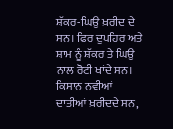ਸ਼ੱਕਰ-ਘਿਉ ਖ਼ਰੀਦ ਦੇ ਸਨ। ਫਿਰ ਦੁਪਹਿਰ ਅਤੇ ਸ਼ਾਮ ਨੂੰ ਸ਼ੱਕਰ ਤੇ ਘਿਉ ਨਾਲ ਰੋਟੀ ਖਾਂਦੇ ਸਨ। ਕਿਸਾਨ ਨਵੀਆਂ ਦਾਤੀਆਂ ਖ਼ਰੀਦਦੇ ਸਨ,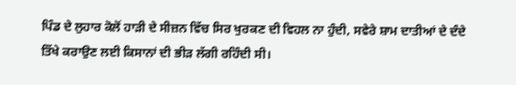ਪਿੰਡ ਦੇ ਲੁਹਾਰ ਕੋਲੋਂ ਹਾੜੀ ਦੇ ਸੀਜ਼ਨ ਵਿੱਚ ਸਿਰ ਖੁਰਕਣ ਦੀ ਵਿਹਲ ਨਾ ਹੁੰਦੀ, ਸਵੇਰੇ ਸ਼ਾਮ ਦਾਤੀਆਂ ਦੇ ਦੰਦੇ ਤਿੱਖੇ ਕਰਾਉਣ ਲਈ ਕਿਸਾਨਾਂ ਦੀ ਭੀੜ ਲੱਗੀ ਰਹਿੰਦੀ ਸੀ।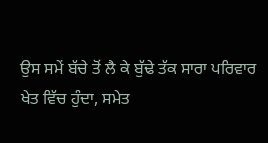ਉਸ ਸਮੇਂ ਬੱਚੇ ਤੋਂ ਲੈ ਕੇ ਬੁੱਢੇ ਤੱਕ ਸਾਰਾ ਪਰਿਵਾਰ ਖੇਤ ਵਿੱਚ ਹੁੰਦਾ, ਸਮੇਤ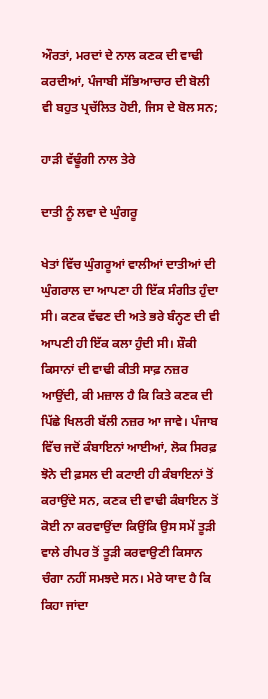ਔਰਤਾਂ, ਮਰਦਾਂ ਦੇ ਨਾਲ ਕਣਕ ਦੀ ਵਾਢੀ ਕਰਦੀਆਂ, ਪੰਜਾਬੀ ਸੱਭਿਆਚਾਰ ਦੀ ਬੋਲੀ ਵੀ ਬਹੁਤ ਪ੍ਰਚੱਲਿਤ ਹੋਈ, ਜਿਸ ਦੇ ਬੋਲ ਸਨ;

ਹਾੜੀ ਵੱਢੂੰਗੀ ਨਾਲ ਤੇਰੇ

ਦਾਤੀ ਨੂੰ ਲਵਾ ਦੇ ਘੁੰਗਰੂ

ਖੇਤਾਂ ਵਿੱਚ ਘੁੰਗਰੂਆਂ ਵਾਲੀਆਂ ਦਾਤੀਆਂ ਦੀ ਘੁੰਗਰਾਲ ਦਾ ਆਪਣਾ ਹੀ ਇੱਕ ਸੰਗੀਤ ਹੁੰਦਾ ਸੀ‌। ਕਣਕ ਵੱਢਣ ਦੀ ਅਤੇ ਭਰੇ ਬੰਨ੍ਹਣ ਦੀ ਵੀ ਆਪਣੀ ਹੀ ਇੱਕ ਕਲਾ ਹੁੰਦੀ ਸੀ। ਸ਼ੌਕੀ ਕਿਸਾਨਾਂ ਦੀ ਵਾਢੀ ਕੀਤੀ ਸਾਫ਼ ਨਜ਼ਰ ਆਉਂਦੀ, ਕੀ ਮਜ਼ਾਲ ਹੈ ਕਿ ਕਿਤੇ ਕਣਕ ਦੀ ਪਿੱਛੇ ਖਿਲਰੀ ਬੱਲੀ ਨਜ਼ਰ ਆ ਜਾਵੇ। ਪੰਜਾਬ ਵਿੱਚ ਜਦੋਂ ਕੰਬਾਇਨਾਂ ਆਈਆਂ, ਲੋਕ ਸਿਰਫ਼ ਝੋਨੇ ਦੀ ਫ਼ਸਲ ਦੀ ਕਟਾਈ ਹੀ ਕੰਬਾਇਨਾਂ ਤੋਂ ਕਰਾਉਂਦੇ ਸਨ, ਕਣਕ ਦੀ ਵਾਢੀ ਕੰਬਾਇਨ ਤੋਂ ਕੋਈ ਨਾ ਕਰਵਾਉਂਦਾ ਕਿਉਂਕਿ ਉਸ ਸਮੇਂ ਤੂੜੀ ਵਾਲੇ ਰੀਪਰ ਤੋਂ ਤੂੜੀ ਕਰਵਾਉਣੀ ਕਿਸਾਨ ਚੰਗਾ ਨਹੀਂ ਸਮਝਦੇ ਸਨ। ਮੇਰੇ ਯਾਦ ਹੈ ਕਿ ਕਿਹਾ ਜਾਂਦਾ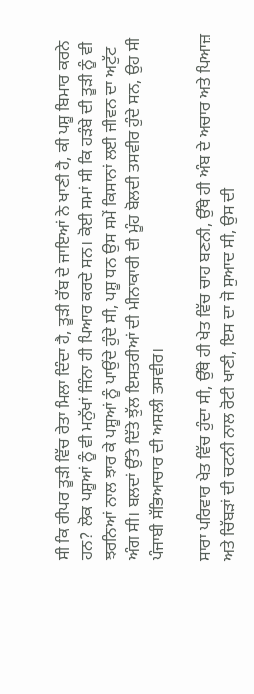ਸੀ ਕਿ ਰੀਪਰ ਤੂੜੀ ਵਿੱਚ ਰੇਤਾ ਮਿਲਾ ਦਿੰਦਾ ਹੈ, ਤੂੜੀ ਰੱਬ ਦੇ ਜਾਇਆਂ ਨੇ ਖਾਣੀ ਹੈ, ਕੀ ਪਸ਼ੂ ਬਿਮਾਰ ਕਰਨੇ ਹਨ? ਲੋਕ ਪਸ਼ੂਆਂ ਨੂੰ ਵੀ ਮਨੁੱਖਾਂ ਜਿੰਨਾ ਹੀ ਪਿਆਰ ਕਰਦੇ ਸਨ। ਕੋਈ ਸਮਾਂ ਸੀ ਕਿ ਹੜੰਬੇ ਦੀ ਤੂੜੀ ਨੂੰ ਵੀ ਝਰਨਿਆਂ ਨਾਲ ਝਾਰ ਕੇ ਪਸ਼ੂਆਂ ਨੂੰ ਪਾਉਂਦੇ ਹੁੰਦੇ ਸੀ, ਪਸ਼ੂ ਧਨ ਉਸ ਸਮੇਂ ਕਿਸਾਨਾਂ ਲਈ ਜੀਵਨ ਦਾ ਅਟੁੱਟ ਅੰਗ ਸੀ। ਬਲਦਾਂ ਉੱਤੇ ਦਿੱਤੇ ਝੁੱਲ ਇਸਤਰੀਆਂ ਦੀ ਮੀਨਾਕਾਰੀ ਦੀ ਮੂੰਹ ਬੋਲਦੀ ਤਸਵੀਰ ਹੁੰਦੇ ਸਨ, ਉਹ ਸੀ ਪੰਜਾਬੀ ਸੱਭਿਆਚਾਰ ਦੀ ਅਸਲੀ ਤਸਵੀਰ।

ਸਾਰਾ ਪਰਿਵਾਰ ਖੇਤ ਵਿੱਚ ਹੁੰਦਾ ਸੀ, ਉੱਥੇ ਹੀ ਖੇਤ ਵਿੱਚ ਚਾਹ ਬਣਨੀ, ਉੱਥੇ ਹੀ ਅੰਬ ਦੇ ਅਚਾਰ ਅਤੇ ਪਿਆਜ਼ ਅਤੇ ਚਿੱਬੜਾਂ ਦੀ ਚਟਨੀ ਨਾਲ ਰੋਟੀ ਖਾਣੀ, ਇਸ ਦਾ ਜੋ ਸੁਆਦ ਸੀ, ਉਸ ਦੀ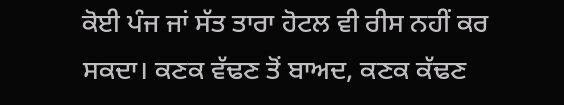ਕੋਈ ਪੰਜ ਜਾਂ ਸੱਤ ਤਾਰਾ ਹੋਟਲ ਵੀ ਰੀਸ ਨਹੀਂ ਕਰ ਸਕਦਾ। ਕਣਕ ਵੱਢਣ ਤੋਂ ਬਾਅਦ, ਕਣਕ ਕੱਢਣ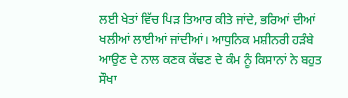ਲਈ ਖੇਤਾਂ ਵਿੱਚ ਪਿੜ ਤਿਆਰ ਕੀਤੇ ਜਾਂਦੇ, ਭਰਿਆਂ ਦੀਆਂ ਖਲੀਆਂ ਲਾਈਆਂ ਜਾਂਦੀਆਂ। ਆਧੁਨਿਕ ਮਸ਼ੀਨਰੀ ਹੜੰਬੇ ਆਉਣ ਦੇ ਨਾਲ ਕਣਕ ਕੱਢਣ ਦੇ ਕੰਮ ਨੂੰ ਕਿਸਾਨਾਂ ਨੇ ਬਹੁਤ ਸੌਖਾ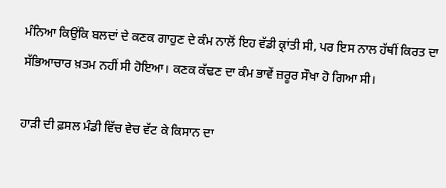ਮੰਨਿਆ ਕਿਉਂਕਿ ਬਲਦਾਂ ਦੇ ਕਣਕ ਗਾਹੁਣ ਦੇ ਕੰਮ ਨਾਲੋਂ ਇਹ ਵੱਡੀ ਕ੍ਰਾਂਤੀ ਸੀ, ਪਰ ਇਸ ਨਾਲ ਹੱਥੀਂ ਕਿਰਤ ਦਾ ਸੱਭਿਆਚਾਰ ਖ਼ਤਮ ਨਹੀਂ ਸੀ ਹੋਇਆ। ਕਣਕ ਕੱਢਣ ਦਾ ਕੰਮ ਭਾਵੇਂ ਜ਼ਰੂਰ ਸੌਖਾ ਹੋ ਗਿਆ ਸੀ।

ਹਾੜੀ ਦੀ ਫ਼ਸਲ ਮੰਡੀ ਵਿੱਚ ਵੇਚ ਵੱਟ ਕੇ ਕਿਸਾਨ ਦਾ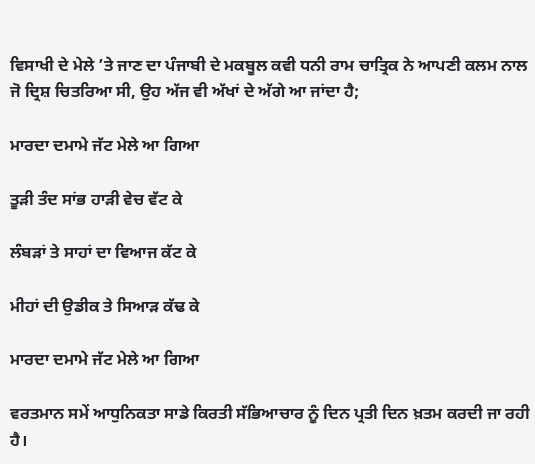ਵਿਸਾਖੀ ਦੇ ਮੇਲੇ ’ਤੇ ਜਾਣ ਦਾ ਪੰਜਾਬੀ ਦੇ ਮਕਬੂਲ ਕਵੀ ਧਨੀ ਰਾਮ ਚਾਤ੍ਰਿਕ ਨੇ ਆਪਣੀ ਕਲਮ ਨਾਲ ਜੋ ਦ੍ਰਿਸ਼ ਚਿਤਰਿਆ ਸੀ, ਉਹ ਅੱਜ ਵੀ ਅੱਖਾਂ ਦੇ ਅੱਗੇ ਆ ਜਾਂਦਾ ਹੈ;

ਮਾਰਦਾ ਦਮਾਮੇ ਜੱਟ ਮੇਲੇ ਆ ਗਿਆ

ਤੂੜੀ ਤੰਦ ਸਾਂਭ ਹਾੜੀ ਵੇਚ ਵੱਟ ਕੇ

ਲੰਬੜਾਂ ਤੇ ਸਾਹਾਂ ਦਾ ਵਿਆਜ ਕੱਟ ਕੇ

ਮੀਹਾਂ ਦੀ ਉਡੀਕ ਤੇ ਸਿਆੜ ਕੱਢ ਕੇ

ਮਾਰਦਾ ਦਮਾਮੇ ਜੱਟ ਮੇਲੇ ਆ ਗਿਆ

ਵਰਤਮਾਨ ਸਮੇਂ ਆਧੁਨਿਕਤਾ ਸਾਡੇ ਕਿਰਤੀ ਸੱਭਿਆਚਾਰ ਨੂੰ ਦਿਨ ਪ੍ਰਤੀ ਦਿਨ ਖ਼ਤਮ ਕਰਦੀ ਜਾ ਰਹੀ ਹੈ।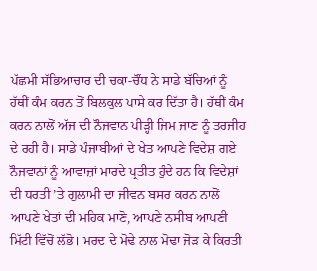ਪੱਛਮੀ ਸੱਭਿਆਚਾਰ ਦੀ ਚਕਾ-ਚੌਂਧ ਨੇ ਸਾਡੇ ਬੱਚਿਆਂ ਨੂੰ ਹੱਥੀਂ ਕੰਮ ਕਰਨ ਤੋਂ ਬਿਲਕੁਲ ਪਾਸੇ ਕਰ ਦਿੱਤਾ ਹੈ। ਹੱਥੀਂ ਕੰਮ ਕਰਨ ਨਾਲੋਂ ਅੱਜ ਦੀ ਨੌਜਵਾਨ ਪੀੜ੍ਹੀ ਜਿਮ ਜਾਣ ਨੂੰ ਤਰਜੀਹ ਦੇ ਰਹੀ ਹੈ। ਸਾਡੇ ਪੰਜਾਬੀਆਂ ਦੇ ਖੇਤ ਆਪਣੇ ਵਿਦੇਸ਼ ਗਏ ਨੌਜਵਾਨਾਂ ਨੂੰ ਆਵਾਜ਼ਾਂ ਮਾਰਦੇ ਪ੍ਰਤੀਤ ਹੁੰਦੇ ਹਨ ਕਿ ਵਿਦੇਸ਼ਾਂ ਦੀ ਧਰਤੀ ’ਤੇ ਗੁਲਾਮੀ ਦਾ ਜੀਵਨ ਬਸਰ ਕਰਨ ਨਾਲੋਂ ਆਪਣੇ ਖੇਤਾਂ ਦੀ ਮਹਿਕ ਮਾਣੋ, ਆਪਣੇ ਨਸੀਬ ਆਪਣੀ ਮਿੱਟੀ ਵਿੱਚੋਂ ਲੱਭੋ। ਮਰਦ ਦੇ ਮੋਢੇ ਨਾਲ ਮੋਢਾ ਜੋੜ ਕੇ ਕਿਰਤੀ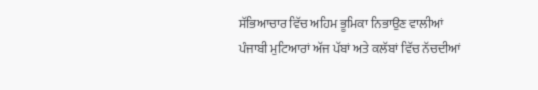ਸੱਭਿਆਚਾਰ ਵਿੱਚ ਅਹਿਮ ਭੂਮਿਕਾ ਨਿਭਾਉਣ ਵਾਲੀਆਂ ਪੰਜਾਬੀ ਮੁਟਿਆਰਾਂ ਅੱਜ ਪੱਬਾਂ ਅਤੇ ਕਲੱਬਾਂ ਵਿੱਚ ਨੱਚਦੀਆਂ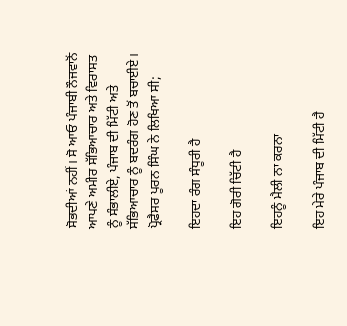ਸੋਭਦੀਆਂ ਨਹੀਂ। ਸੋ ਆਓ ਪੰਜਾਬੀ ਨੌਜਵਾਨੋਂ ਆਪਣੇ ਅਮੀਰ ਸੱਭਿਆਚਾਰ ਅਤੇ ਵਿਰਾਸਤ ਨੂੰ ਸੰਭਾਲੀਏ, ਪੰਜਾਬ ਦੀ ਮਿੱਟੀ ਅਤੇ ਸੱਭਿਆਚਾਰ ਨੂੰ ਬਦਰੰਗ ਹੋਣ ਤੋਂ ਬਚਾਈਏ। ਪ੍ਰੋਫੈਸਰ ਪੂਰਨ ਸਿੰਘ ਨੇ ਲਿਖਿਆ ਸੀ;

ਇਹਦਾ ਰੰਗ ਸੰਧੂਰੀ ਹੈ

ਇਹ ਗੋਰੀ ਚਿੱਟੀ ਹੈ

ਇਹਨੂੰ ਮੈਲੀ ਨਾ ਕਰਨਾ

ਇਹ ਮੇਰੇ ਪੰਜਾਬ ਦੀ ਮਿੱਟੀ ਹੈ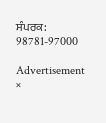ਸੰਪਰਕ: 98781-97000

Advertisement
×